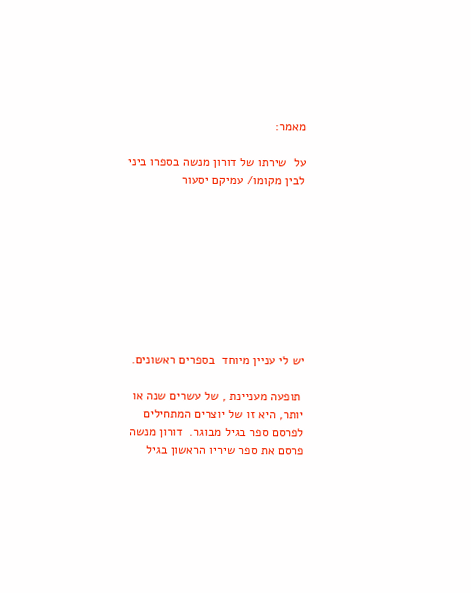מאמר:

על  שירתו של דורון מנשה בספרו ביני לבין מקומו/ עמיקם יסעור









יש לי עניין מיוחד  בספרים ראשונים.

 תופעה מעניינת , של עשרים שנה או יותר, היא זו של יוצרים המתחילים לפרסם ספר בגיל מבוגר.  דורון מנשה פרסם את ספר שיריו הראשון בגיל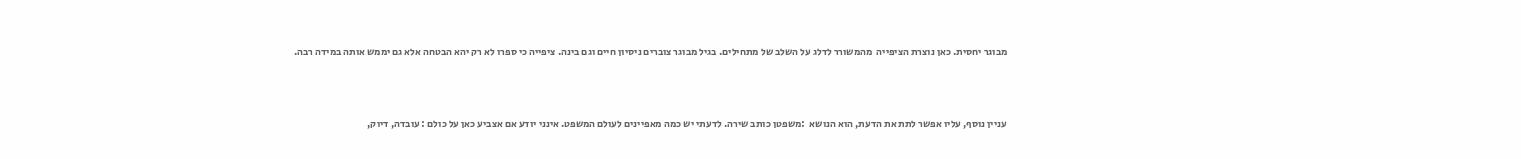מבוגר יחסית. כאן נוצרת הציפייה  מהמשורר לדלג על השלב של מתחילים. בגיל מבוגר צוברים ניסיון חיים וגם בינה. ציפייה כי ספרו לא רק יהא הבטחה אלא גם יממש אותה במידה רבה.



עניין נוסף, עליו אפשר לתת את הדעת, הוא הנושא  :משפטן כותב שירה. לדעתי יש כמה מאפיינים לעולם המשפט. אינני יודע אם אצביע כאן על כולם : עובדה, דיוק,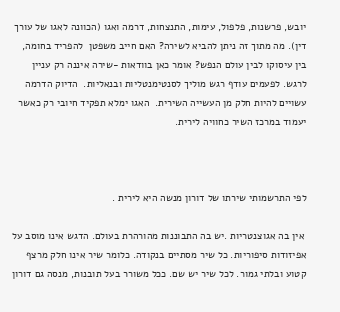יובש, פרשנות, פלפול, עימות, התנצחות, דרמה ואגו (הכוונה לאגו של עורך דין). מה מתוך זה ניתן להביא לשירה? האם חייב משפטן  להפריד בחומה, בין עיסוקו לבין עולם הנפש? אומר כאן בוודאות -שירה איננה רק עניין לרגש. לפעמים עודף רגש מוליך לסנטימנטליות ובנאליות.  הדיוק הדרמה עשויים להיות חלק מן העשייה השירית.  האגו ימלא תפקיד חיובי רק כאשר יעמוד במרכז השיר כחוויה לירית.



לפי התרשמותי שירתו של דורון מנשה היא לירית .

 אין בה אגוצנטריות .יש בה התבוננות מהורהרת בעולם. הדגש אינו מוסב על אפיזודות סיפוריות. כל שיר מסתיים בנקודה. כלומר שיר אינו חלק מרצף קטוע ובלתי גמור. לכל שיר יש שם. ככל משורר בעל תובנות, מנסה גם דורון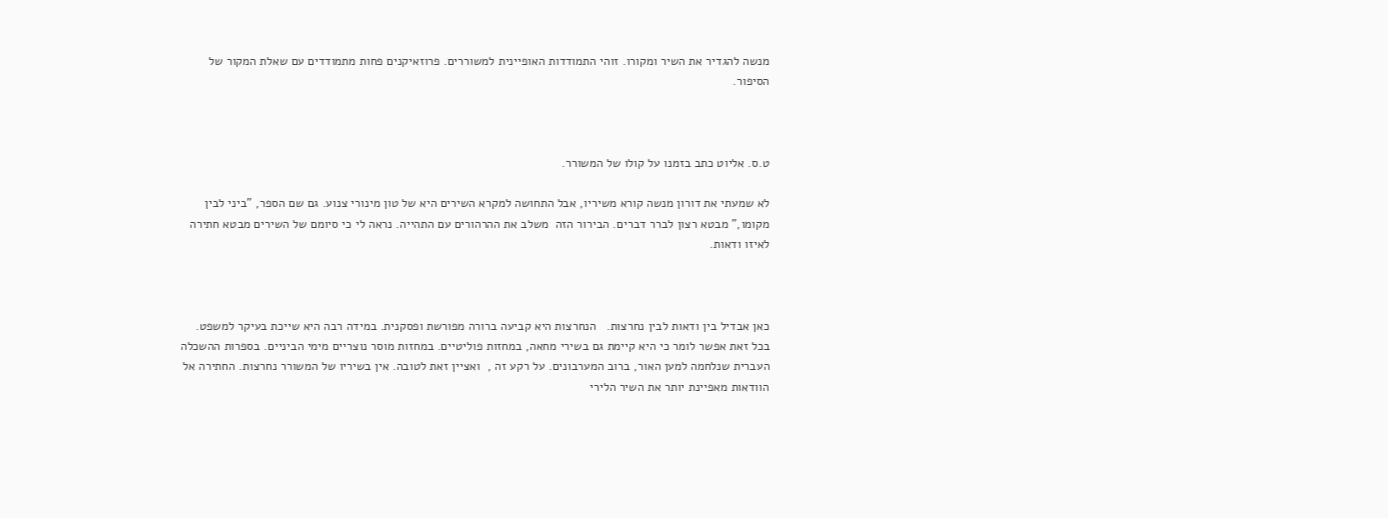מנשה להגדיר את השיר ומקורו. זוהי התמודדות האופיינית למשוררים. פרוזאיקנים פחות מתמודדים עם שאלת המקור של הסיפור.



ט.ס. אליוט כתב בזמנו על קולו של המשורר.

לא שמעתי את דורון מנשה קורא משיריו, אבל התחושה למקרא השירים היא של טון מינורי צנוע. גם שם הספר, "ביני לבין מקומו," מבטא רצון לברר דברים. הבירור הזה  משלב את ההרהורים עם התהייה. נראה לי כי סיומם של השירים מבטא חתירה לאיזו ודאות.



כאן אבדיל בין ודאות לבין נחרצות.   הנחרצות היא קביעה ברורה מפורשת ופסקנית. במידה רבה היא שייכת בעיקר למשפט. בכל זאת אפשר לומר כי היא קיימת גם בשירי מחאה, במחזות פוליטיים. במחזות מוסר נוצריים מימי הביניים. בספרות ההשכלה העברית שנלחמה למען האור, ברוב המערבונים. על רקע זה ,  ואציין זאת לטובה. אין בשיריו של המשורר נחרצות. החתירה אל הוודאות מאפיינת יותר את השיר הלירי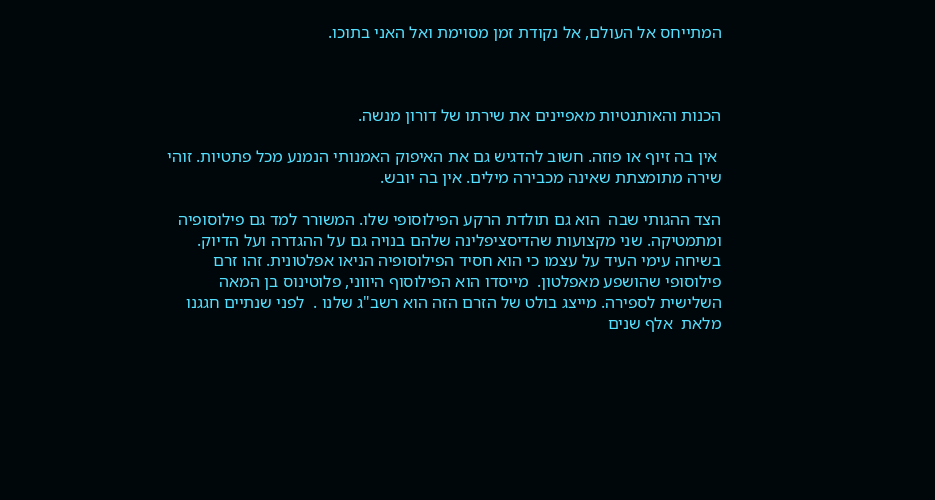המתייחס אל העולם, אל נקודת זמן מסוימת ואל האני בתוכו.



הכנות והאותנטיות מאפיינים את שירתו של דורון מנשה.

 אין בה זיוף או פוזה. חשוב להדגיש גם את האיפוק האמנותי הנמנע מכל פתטיות. זוהי שירה מתומצתת שאינה מכבירה מילים. אין בה יובש.

הצד ההגותי שבה  הוא גם תולדת הרקע הפילוסופי שלו. המשורר למד גם פילוסופיה ומתמטיקה. שני מקצועות שהדיסציפלינה שלהם בנויה גם על ההגדרה ועל הדיוק.  בשיחה עימי העיד על עצמו כי הוא חסיד הפילוסופיה הניאו אפלטונית. זהו זרם פילוסופי שהושפע מאפלטון.  מייסדו הוא הפילוסוף היווני, פלוטינוס בן המאה השלישית לספירה. מייצג בולט של הזרם הזה הוא רשב"ג שלנו .  לפני שנתיים חגגנו מלאת  אלף שנים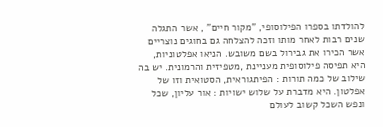להולדתו בספרו הפילוסופי, "מקור חיים" , אשר התגלה שנים רבות לאחר מותו וזכה להצלחה גם בחוגים נוצריים אשר הכירו את גבירול בשם משובש. הניאו אפלטוניות, היא תפיסה פילוסופית מעניינת ,מטפיזית והרמונית. יש בה שילוב של כמה תורות : הפיתגוראית, הסטואית וזו של אפלטון. היא מדברת על שלוש ישויות : אור עליון, שכל ונפש השכל קשוב לעולם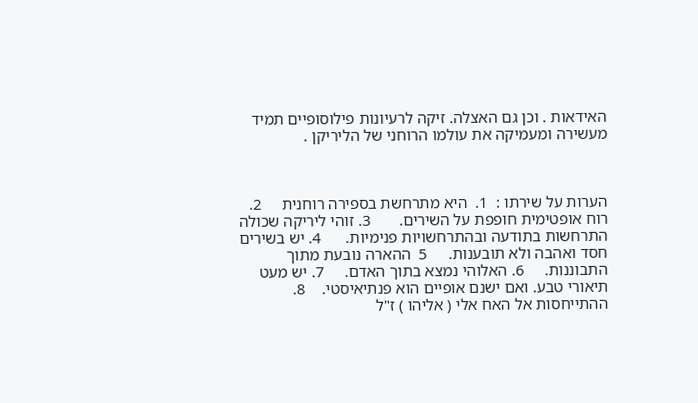האידאות . וכן גם האצלה. זיקה לרעיונות פילוסופיים תמיד מעשירה ומעמיקה את עולמו הרוחני של הליריקן .



הערות על שירתו :  1.  היא מתרחשת בספירה רוחנית     2. רוח אופטימית חופפת על השירים.       3. זוהי ליריקה שכולה התרחשות בתודעה ובהתרחשויות פנימיות.      4. יש בשירים חסד ואהבה ולא תובענות.     5  ההארה נובעת מתוך התבוננות.     6. האלוהי נמצא בתוך האדם.     7. יש מעט תיאורי טבע. ואם ישנם אופיים הוא פנתיאיסטי.    8. ההתייחסות אל האח אלי ( אליהו ) ז"ל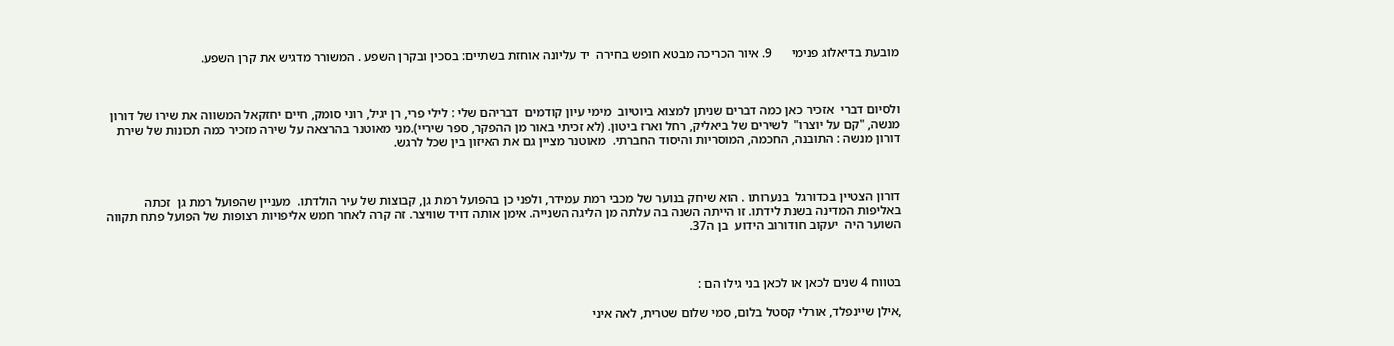מובעת בדיאלוג פנימי      9. איור הכריכה מבטא חופש בחירה  יד עליונה אוחזת בשתיים: בסכין ובקרן השפע . המשורר מדגיש את קרן השפע.



ולסיום דברי  אזכיר כאן כמה דברים שניתן למצוא ביוטיוב  מימי עיון קודמים  דבריהם שלי : לילי פרי, רן יגיל, רוני סומק, חיים יחזקאל המשווה את שירו של דורון מנשה, "קם על יוצרו"  לשירים של ביאליק, רחל וארז ביטון. (לא זכיתי באור מן ההפקר, ספר שיריי).מני מאוטנר בהרצאה על שירה מזכיר כמה תכונות של שירת דורון מנשה : התובנה, החכמה, המוסריות והיסוד החברתי.  מאוטנר מציין גם את האיזון בין שכל לרגש.



דורון הצטיין בכדורגל  בנערותו . הוא שיחק בנוער של מכבי רמת עמידר, ולפני כן בהפועל רמת גן, קבוצות של עיר הולדתו.  מעניין שהפועל רמת גן  זכתה באליפות המדינה בשנת לידתו. זו הייתה השנה בה עלתה מן הליגה השנייה. אימן אותה דויד שוויצר. זה קרה לאחר חמש אליפויות רצופות של הפועל פתח תקווה השוער היה  יעקוב חודורוב הידוע  בן ה37.



בטווח 4 שנים לכאן או לכאן בני גילו הם :

,אילן שיינפלד, אורלי קסטל בלום, סמי שלום שטרית, לאה איני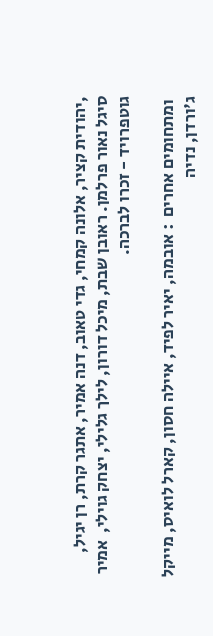,יהודית קציר, אלונה קמחי, גדי טאוב, דנה אמיר, אתגר קרת, רן יגיל, סיגל נאור פרלמן. ראובן שבת, מיכל דורון, לילך גלילי, יצחק גוילי,  אמיר גוטפרויד - זכרו לברכה.

 ומתחומים אחרים  : אובמה, יאיר לפיד, איילה חסון, קארל לואיס, מייקל ג'ורדן, נדיה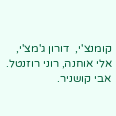קומנצ'י,  דורון ג'מצ'י, אלי אוחנה, רוני רוזנטל. אבי קושניר.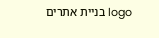logo בניית אתרים